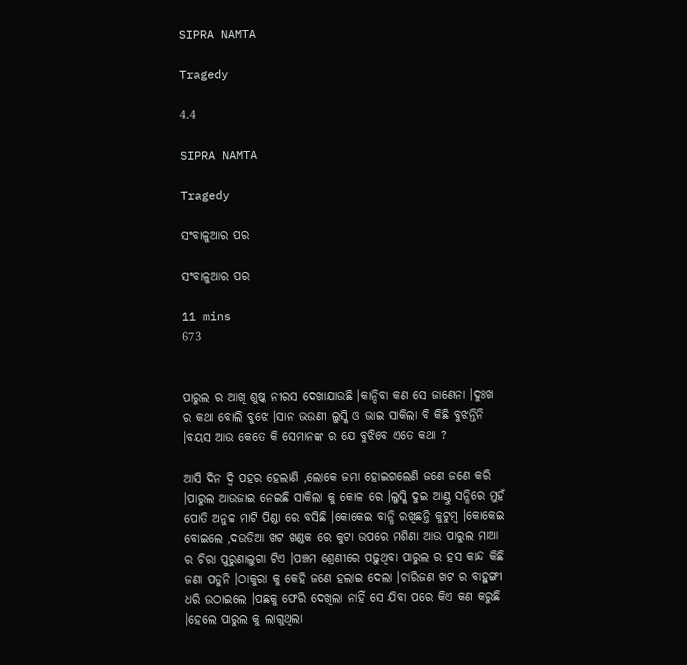SIPRA NAMTA

Tragedy

4.4

SIPRA NAMTA

Tragedy

ସଂବାଳୁଆର ପର

ସଂବାଳୁଆର ପର

11 mins
673


ପାରୁଲ ର ଆଖି ଶୁଷ୍କ ନୀରସ ଦେଖାଯାଉଛି ।କାନ୍ଦିବା କଣ ସେ ଜାଣେନା ।ଦୁଃଖ ର କଥା ବୋଲି ବୁଝେ ।ସାନ ଭଉଣୀ ଲୁସ୍କି ଓ ଭାଇ ସାକିଲା ବି କିଛି ବୁଝନ୍ତିନି ।ବୟସ ଆଉ କେତେ କି ସେମାନଙ୍କ ର ଯେ ବୁଝିବେ ଏତେ କଥା ?

ଆସି ଦିନ ଦ୍ବି ପହର ହେଲାଣି ,ଲୋକେ ଜମା ହୋଇଗଲେଣି ଜଣେ ଜଣେ କରି ।ପାରୁଲ ଆଉଜାଇ ନେଇଛି ସାକିଲା କୁ କୋଳ ରେ ।ଲୁସ୍କି ଦୁଇ ଆଣ୍ଠୁ ସନ୍ଧିରେ ମୁହଁ ପୋତି ଅନୁଚ୍ଚ ମାଟି ପିଣ୍ଡା ରେ ବସିଛି ।କୋକେଇ ବାନ୍ଧି ରଖିଛନ୍ତି କୁଟୁମ୍ବ ।କୋକେଇ ବୋଇଲେ ,ଦଉଡିଆ ଖଟ ଖଣ୍ଡକ ରେ କୁଟା ଉପରେ ମଶିଣା ଆଉ ପାରୁଲ ମାଆ ର ଚିରା ପୁରୁଣାଲୁଗା ଟିଏ ।ପଞ୍ଚମ ଶ୍ରେଣୀରେ ପଢ଼ୁଥିବା ପାରୁଲ ର ହସ କାନ୍ଦ କିଛି ଜଣା ପଡୁନି ।ଠାକୁରା କୁ କେହି ଜଣେ ହଲାଇ ଦେଲା ।ଚାରିଜଣ ଖଟ ର ବାହୁଙ୍ଗୀ ଧରି ଉଠାଇଲେ ।ପଛକୁ ଫେରି ଦେଖିଲା ନାହିଁ ସେ ଯିବା ପରେ କିଏ କଣ କରୁଛି ।ହେଲେ ପାରୁଲ କୁ ଲାଗୁଥିଲା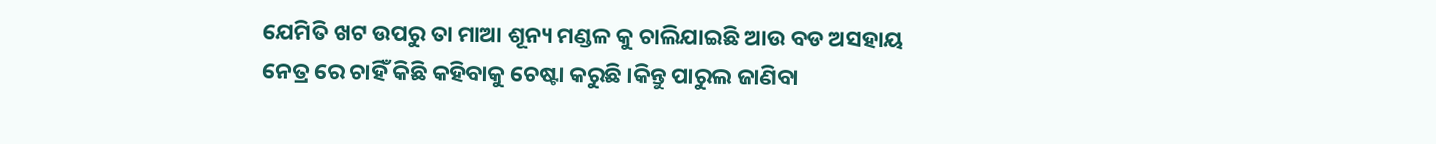ଯେମିତି ଖଟ ଉପରୁ ତା ମାଆ ଶୂନ୍ୟ ମଣ୍ଡଳ କୁ ଚାଲିଯାଇଛି ଆଉ ବଡ ଅସହାୟ ନେତ୍ର ରେ ଚାହିଁ କିଛି କହିବାକୁ ଚେଷ୍ଟା କରୁଛି ।କିନ୍ତୁ ପାରୁଲ ଜାଣିବା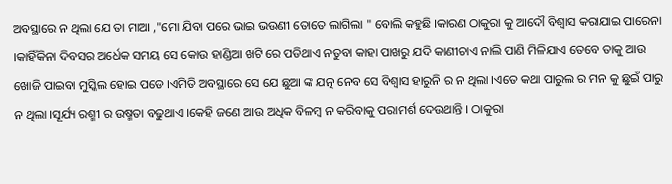ଅବସ୍ଥାରେ ନ ଥିଲା ଯେ ତା ମାଆ ,"ମୋ ଯିବା ପରେ ଭାଇ ଭଉଣୀ ତୋତେ ଲାଗିଲା " ବୋଲି କହୁଛି ।କାରଣ ଠାକୁରା କୁ ଆଦୌ ବିଶ୍ୱାସ କରାଯାଇ ପାରେନା ।କାହିଁକିନା ଦିବସର ଅର୍ଧେକ ସମୟ ସେ କୋଉ ହାଣ୍ଡିଆ ଖଟି ରେ ପଡିଥାଏ ନତୁବା କାହା ପାଖରୁ ଯଦି କାଣୀଚାଏ ନାଲି ପାଣି ମିଳିଯାଏ ତେବେ ତାକୁ ଆଉ ଖୋଜି ପାଇବା ମୁସ୍କିଲ ହୋଇ ପଡେ ।ଏମିତି ଅବସ୍ଥାରେ ସେ ଯେ ଛୁଆ ଙ୍କ ଯତ୍ନ ନେବ ସେ ବିଶ୍ୱାସ ହାରୁନି ର ନ ଥିଲା ।ଏତେ କଥା ପାରୁଲ ର ମନ କୁ ଛୁଇଁ ପାରୁ ନ ଥିଲା ।ସୂର୍ଯ୍ୟ ରଶ୍ମୀ ର ଉଷ୍ମତା ବଢୁଥାଏ ।କେହି ଜଣେ ଆଉ ଅଧିକ ବିଳମ୍ବ ନ କରିବାକୁ ପରାମର୍ଶ ଦେଉଥାନ୍ତି । ଠାକୁରା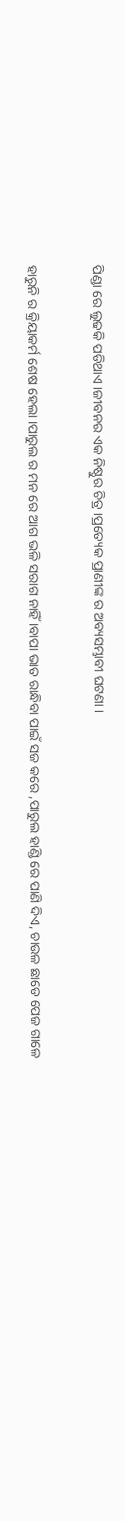ପିଣ୍ଡା ରେ ଲୁଢକି ପଡିଥାଏ ।ଜୀବନର ଏକ ନିଷ୍ଠୁର ଚିତ୍ର ।ପ୍ରତ୍ୟେକ ପ୍ରାଣୀଙ୍କ ର ଅବ୍ୟସମ୍ଭାବୀ ଘଟଣା ।

ହାରୁନି ର କ୍ରିୟାକର୍ମ ଶେଷ ହେଲା ।ପାରୁଲ ର ମନ ରେ ଆଗ ଭଳି ସରାଗ ନାହିଁ ।ବାପା ଭାତ ରାନ୍ଧିବା ପାଇଁ ସଜ କରେ ,ପାରୁଲ ହାଣ୍ଡି ରେ ପାଣି ଦିଏ, ଚାଉଳ ଛାଡେ ପେଜ ଗାଳେ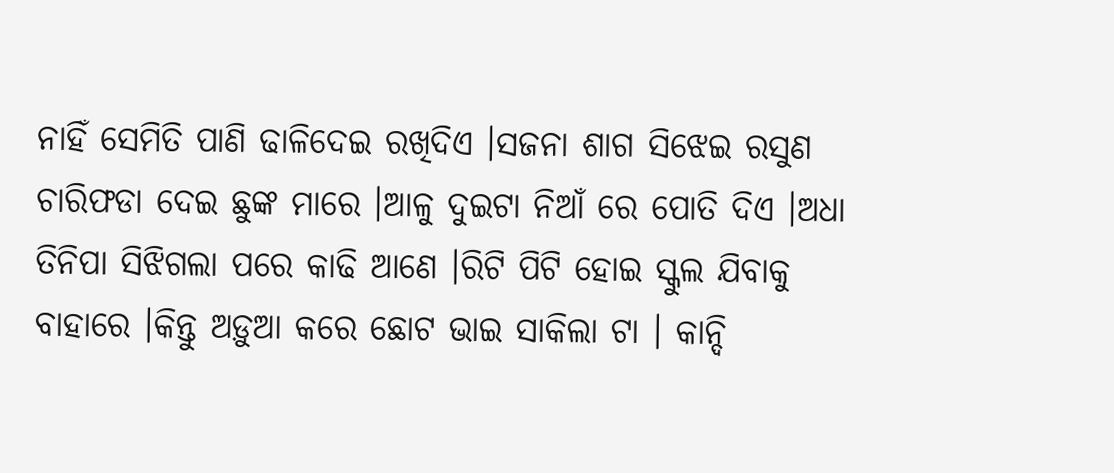ନାହିଁ ସେମିତି ପାଣି ଢାଳିଦେଇ ରଖିଦିଏ ।ସଜନା ଶାଗ ସିଝେଇ ରସୁଣ ଚାରିଫଡା ଦେଇ ଛୁଙ୍କ ମାରେ ।ଆଳୁ ଦୁଇଟା ନିଆଁ ରେ ପୋତି ଦିଏ ।ଅଧା ତିନିପା ସିଝିଗଲା ପରେ କାଢି ଆଣେ ।ରିଟି ପିଟି ହୋଇ ସ୍କୁଲ ଯିବାକୁ ବାହାରେ ।କିନ୍ତୁ ଅଡ଼ୁଆ କରେ ଛୋଟ ଭାଇ ସାକିଲା ଟା । କାନ୍ଦି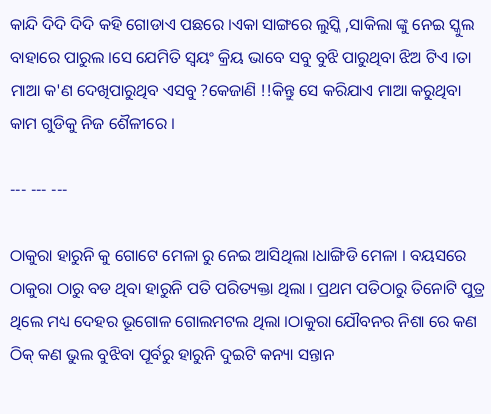କାନ୍ଦି ଦିଦି ଦିଦି କହି ଗୋଡାଏ ପଛରେ ।ଏକା ସାଙ୍ଗରେ ଲୁସ୍କି ,ସାକିଲା ଙ୍କୁ ନେଇ ସ୍କୁଲ ବାହାରେ ପାରୁଲ ।ସେ ଯେମିତି ସ୍ୱୟଂ କ୍ରିୟ ଭାବେ ସବୁ ବୁଝି ପାରୁଥିବା ଝିଅ ଟିଏ ।ତା ମାଆ କ'ଣ ଦେଖିପାରୁଥିବ ଏସବୁ ?କେଜାଣି !!କିନ୍ତୁ ସେ କରିଯାଏ ମାଆ କରୁଥିବା କାମ ଗୁଡିକୁ ନିଜ ଶୈଳୀରେ ।

--- --- ---

ଠାକୁରା ହାରୁନି କୁ ଗୋଟେ ମେଳା ରୁ ନେଇ ଆସିଥିଲା ।ଧାଙ୍ଗିଡି ମେଳା । ବୟସରେ ଠାକୁରା ଠାରୁ ବଡ ଥିବା ହାରୁନି ପତି ପରିତ୍ୟକ୍ତା ଥିଲା । ପ୍ରଥମ ପତିଠାରୁ ତିନୋଟି ପୁତ୍ର ଥିଲେ ମଧ୍ୟ ଦେହର ଭୂଗୋଳ ଗୋଲମଟଲ ଥିଲା ।ଠାକୁରା ଯୌବନର ନିଶା ରେ କଣ ଠିକ୍ କଣ ଭୁଲ ବୁଝିବା ପୂର୍ବରୁ ହାରୁନି ଦୁଇଟି କନ୍ୟା ସନ୍ତାନ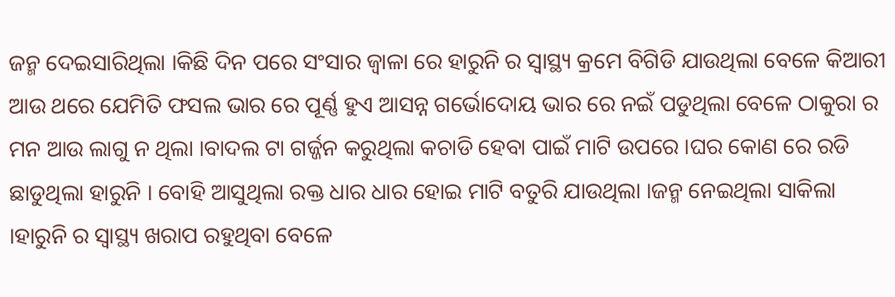ଜନ୍ମ ଦେଇସାରିଥିଲା ।କିଛି ଦିନ ପରେ ସଂସାର ଜ୍ୱାଳା ରେ ହାରୁନି ର ସ୍ୱାସ୍ଥ୍ୟ କ୍ରମେ ବିଗିଡି ଯାଉଥିଲା ବେଳେ କିଆରୀ ଆଉ ଥରେ ଯେମିତି ଫସଲ ଭାର ରେ ପୂର୍ଣ୍ଣ ହୁଏ ଆସନ୍ନ ଗର୍ଭୋଦୋୟ ଭାର ରେ ନଇଁ ପଡୁଥିଲା ବେଳେ ଠାକୁରା ର ମନ ଆଉ ଲାଗୁ ନ ଥିଲା ।ବାଦଲ ଟା ଗର୍ଜ୍ଜନ କରୁଥିଲା କଚାଡି ହେବା ପାଇଁ ମାଟି ଉପରେ ।ଘର କୋଣ ରେ ରଡି ଛାଡୁଥିଲା ହାରୁନି । ବୋହି ଆସୁଥିଲା ରକ୍ତ ଧାର ଧାର ହୋଇ ମାଟି ବତୁରି ଯାଉଥିଲା ।ଜନ୍ମ ନେଇଥିଲା ସାକିଲା ।ହାରୁନି ର ସ୍ୱାସ୍ଥ୍ୟ ଖରାପ ରହୁଥିବା ବେଳେ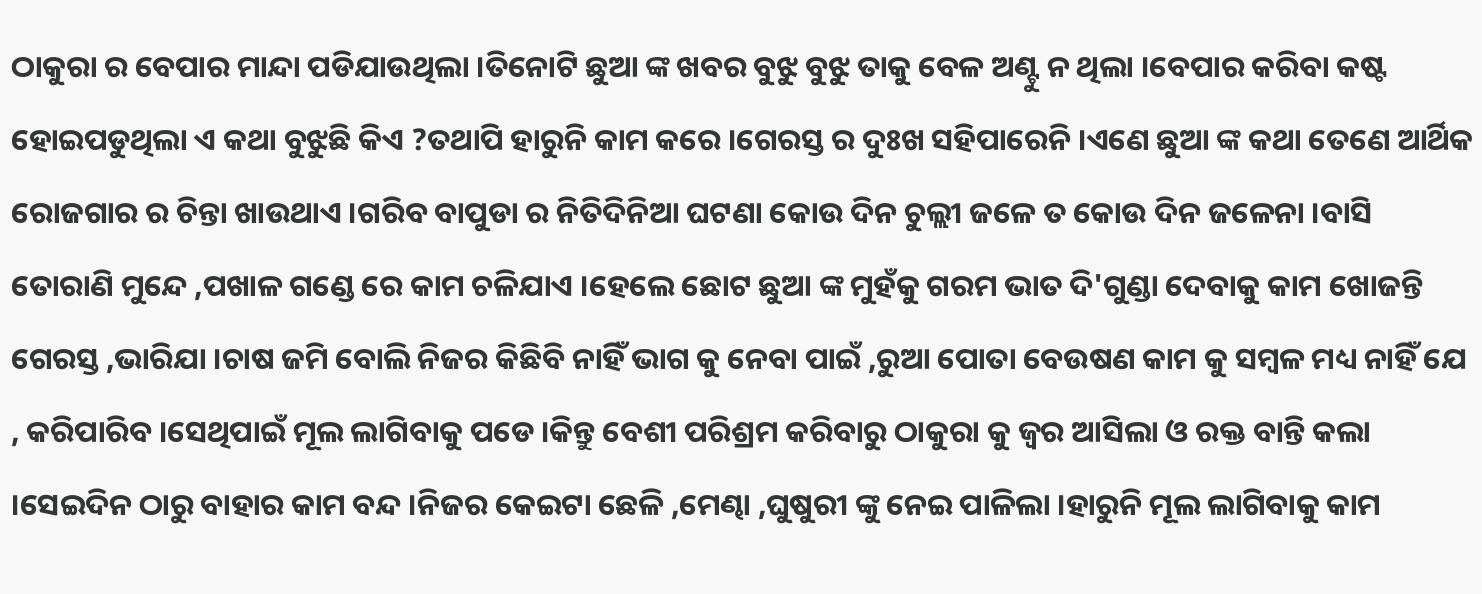ଠାକୁରା ର ବେପାର ମାନ୍ଦା ପଡିଯାଉଥିଲା ।ତିନୋଟି ଛୁଆ ଙ୍କ ଖବର ବୁଝୁ ବୁଝୁ ତାକୁ ବେଳ ଅଣ୍ଟୁ ନ ଥିଲା ।ବେପାର କରିବା କଷ୍ଟ ହୋଇପଡୁଥିଲା ଏ କଥା ବୁଝୁଛି କିଏ ?ତଥାପି ହାରୁନି କାମ କରେ ।ଗେରସ୍ତ ର ଦୁଃଖ ସହିପାରେନି ।ଏଣେ ଛୁଆ ଙ୍କ କଥା ତେଣେ ଆର୍ଥିକ ରୋଜଗାର ର ଚିନ୍ତା ଖାଉଥାଏ ।ଗରିବ ବାପୁଡା ର ନିତିଦିନିଆ ଘଟଣା କୋଉ ଦିନ ଚୁଲ୍ଲୀ ଜଳେ ତ କୋଉ ଦିନ ଜଳେନା ।ବାସି ତୋରାଣି ମୁନ୍ଦେ ,ପଖାଳ ଗଣ୍ଡେ ରେ କାମ ଚଳିଯାଏ ।ହେଲେ ଛୋଟ ଛୁଆ ଙ୍କ ମୁହଁକୁ ଗରମ ଭାତ ଦି'ଗୁଣ୍ଡା ଦେବାକୁ କାମ ଖୋଜନ୍ତି ଗେରସ୍ତ ,ଭାରିଯା ।ଚାଷ ଜମି ବୋଲି ନିଜର କିଛିବି ନାହିଁ ଭାଗ କୁ ନେବା ପାଇଁ ,ରୁଆ ପୋତା ବେଉଷଣ କାମ କୁ ସମ୍ବଳ ମଧ୍ୟ ନାହିଁ ଯେ , କରିପାରିବ ।ସେଥିପାଇଁ ମୂଲ ଲାଗିବାକୁ ପଡେ ।କିନ୍ତୁ ବେଶୀ ପରିଶ୍ରମ କରିବାରୁ ଠାକୁରା କୁ ଜ୍ୱର ଆସିଲା ଓ ରକ୍ତ ବାନ୍ତି କଲା ।ସେଇଦିନ ଠାରୁ ବାହାର କାମ ବନ୍ଦ ।ନିଜର କେଇଟା ଛେଳି ,ମେଣ୍ଢା ,ଘୁଷୁରୀ ଙ୍କୁ ନେଇ ପାଳିଲା ।ହାରୁନି ମୂଲ ଲାଗିବାକୁ କାମ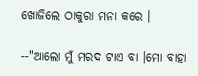ଖୋଜିଲେ ଠାକୁରା ମନା କରେ ।

--"ଆଲୋ ମୁଁ ମରଦ ଟାଏ ବା ।ମୋ ବାହା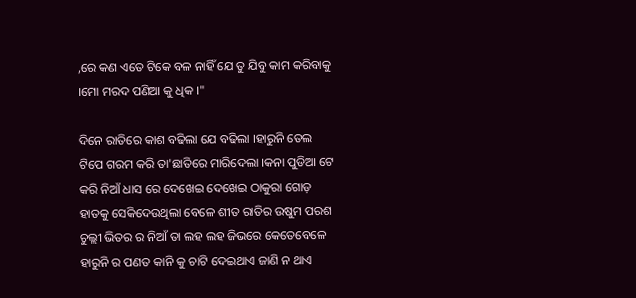,ରେ କଣ ଏତେ ଟିକେ ବଳ ନାହିଁ ଯେ ତୁ ଯିବୁ କାମ କରିବାକୁ ।ମୋ ମରଦ ପଣିଆ କୁ ଧିକ ।"

ଦିନେ ରାତିରେ କାଶ ବଢିଲା ଯେ ବଢିଲା ।ହାରୁନି ତେଲ ଟିପେ ଗରମ କରି ତା'ଛାତିରେ ମାରିଦେଲା ।କନା ପୁଡିଆ ଟେ କରି ନିଆଁ ଧାସ ରେ ଦେଖେଇ ଦେଖେଇ ଠାକୁରା ଗୋଡ଼ ହାତକୁ ସେକିଦେଉଥିଲା ବେଳେ ଶୀତ ରାତିର ଉଷୁମ ପରଶ ଚୁଲ୍ଲୀ ଭିତର ର ନିଆଁ ତା ଲହ ଲହ ଜିଭରେ କେତେବେଳେ ହାରୁନି ର ପଣତ କାନି କୁ ଚାଟି ଦେଇଥାଏ ଜାଣି ନ ଥାଏ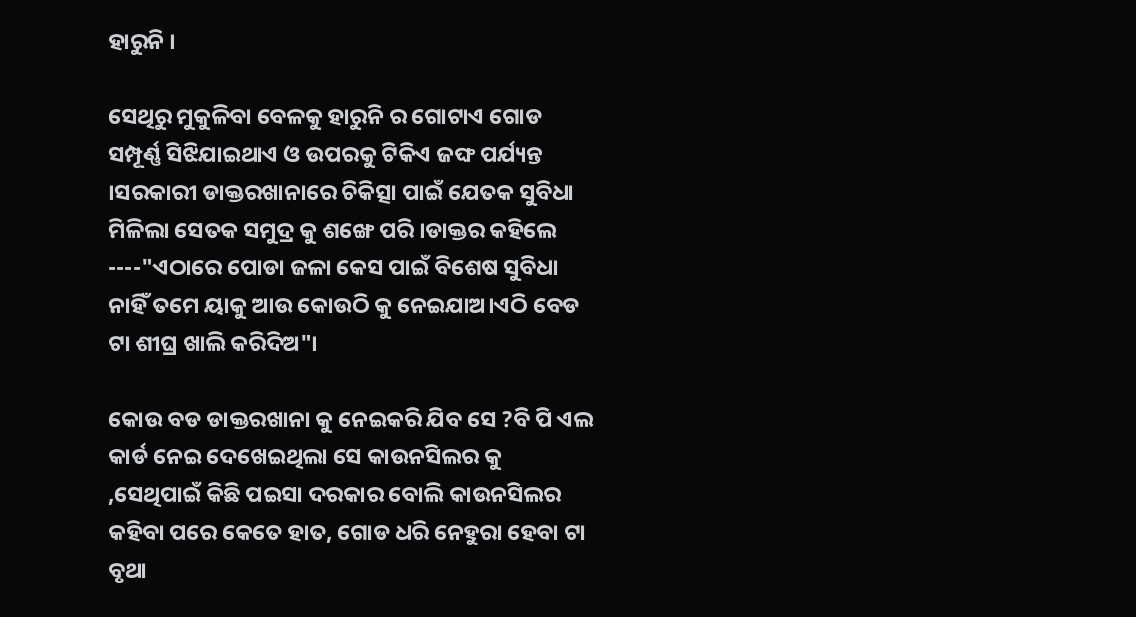ହାରୁନି ।

ସେଥିରୁ ମୁକୁଳିବା ବେଳକୁ ହାରୁନି ର ଗୋଟାଏ ଗୋଡ ସମ୍ପୂର୍ଣ୍ଣ ସିଝିଯାଇଥାଏ ଓ ଉପରକୁ ଟିକିଏ ଜଙ୍ଘ ପର୍ଯ୍ୟନ୍ତ ।ସରକାରୀ ଡାକ୍ତରଖାନାରେ ଚିକିତ୍ସା ପାଇଁ ଯେତକ ସୁବିଧା ମିଳିଲା ସେତକ ସମୁଦ୍ର କୁ ଶଙ୍ଖେ ପରି ।ଡାକ୍ତର କହିଲେ ----"ଏଠାରେ ପୋଡା ଜଳା କେସ ପାଇଁ ବିଶେଷ ସୁବିଧା ନାହିଁ ତମେ ୟାକୁ ଆଉ କୋଉଠି କୁ ନେଇଯାଅ।ଏଠି ବେଡ ଟା ଶୀଘ୍ର ଖାଲି କରିଦିଅ"।

କୋଉ ବଡ ଡାକ୍ତରଖାନା କୁ ନେଇକରି ଯିବ ସେ ?ବି ପି ଏଲ କାର୍ଡ ନେଇ ଦେଖେଇଥିଲା ସେ କାଉନସିଲର କୁ ,ସେଥିପାଇଁ କିଛି ପଇସା ଦରକାର ବୋଲି କାଉନସିଲର କହିବା ପରେ କେତେ ହାତ, ଗୋଡ ଧରି ନେହୁରା ହେବା ଟା ବୃଥା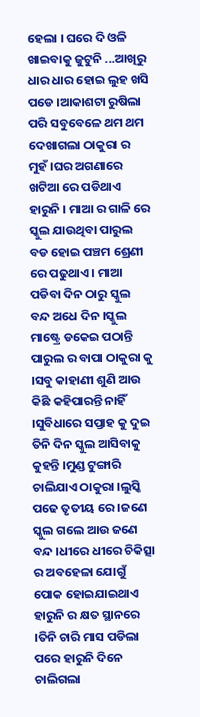ହେଲା । ଘରେ ଦି ଓଳି ଖାଇବାକୁ ଜୁଟୁନି ...ଆଖିରୁ ଧାର ଧାର ହୋଇ ଲୁହ ଖସି ପଡେ ।ଆକାଶଟା ରୁଷିଲା ପରି ସବୁବେଳେ ଥମ ଥମ ଦେଖାଗଲା ଠାକୁରା ର ମୁହଁ ।ଘର ଅଗଣାରେ ଖଟିଆ ରେ ପଡିଥାଏ ହାରୁନି । ମାଆ ର ଗାଳି ରେ ସ୍କୁଲ ଯାଉଥିବା ପାରୁଲ ବଡ ହୋଇ ପଞ୍ଚମ ଶ୍ରେଣୀ ରେ ପଢୁଥାଏ । ମାଆ ପଡିବା ଦିନ ଠାରୁ ସ୍କୁଲ ବନ୍ଦ ଅଧେ ଦିନ ।ସ୍କୁଲ ମାଷ୍ଟ୍ରେ ଡକେଇ ପଠାନ୍ତି ପାରୁଲ ର ବାପା ଠାକୁରା କୁ ।ସବୁ କାହାଣୀ ଶୁଣି ଆଉ କିଛି କହିପାରନ୍ତି ନାହିଁ ।ସୁବିଧାରେ ସପ୍ତାହ କୁ ଦୁଇ ତିନି ଦିନ ସ୍କୁଲ ଆସିବାକୁ କୁହନ୍ତି ।ମୁଣ୍ଡ ଟୁଙ୍ଗାରି ଚାଲିଯାଏ ଠାକୁରା ।ଲୁସ୍କି ପଢେ ତୃତୀୟ ରେ ।ଜଣେ ସ୍କୁଲ ଗଲେ ଆଉ ଜଣେ ବନ୍ଦ ।ଧୀରେ ଧୀରେ ଚିକିତ୍ସା ର ଅବହେଳା ଯୋଗୁଁ ପୋକ ହୋଇଯାଇଥାଏ ହାରୁନି ର କ୍ଷତ ସ୍ଥାନରେ ।ତିନି ଚାରି ମାସ ପଡିଲା ପରେ ହାରୁନି ଦିନେ ଚାଲିଗଲା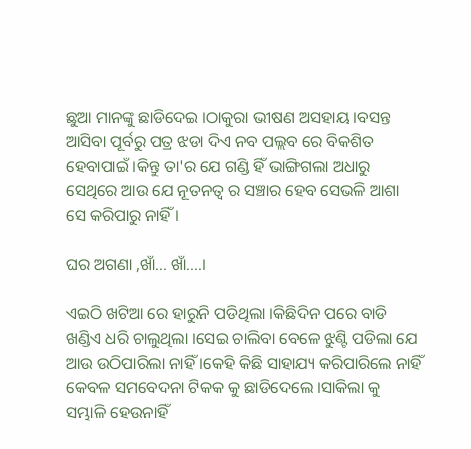ଛୁଆ ମାନଙ୍କୁ ଛାଡିଦେଇ ।ଠାକୁରା ଭୀଷଣ ଅସହାୟ ।ବସନ୍ତ ଆସିବା ପୂର୍ବରୁ ପତ୍ର ଝଡା ଦିଏ ନବ ପଲ୍ଲବ ରେ ବିକଶିତ ହେବାପାଇଁ ।କିନ୍ତୁ ତା'ର ଯେ ଗଣ୍ଡି ହିଁ ଭାଙ୍ଗିଗଲା ଅଧାରୁ ସେଥିରେ ଆଉ ଯେ ନୂତନତ୍ୱ ର ସଞ୍ଚାର ହେବ ସେଭଳି ଆଶା ସେ କରିପାରୁ ନାହିଁ ।

ଘର ଅଗଣା ,ଖାଁ... ଖାଁ....।

ଏଇଠି ଖଟିଆ ରେ ହାରୁନି ପଡିଥିଲା ।କିଛିଦିନ ପରେ ବାଡି ଖଣ୍ଡିଏ ଧରି ଚାଲୁଥିଲା ।ସେଇ ଚାଲିବା ବେଳେ ଝୁଣ୍ଟି ପଡିଲା ଯେ ଆଉ ଉଠିପାରିଲା ନାହିଁ ।କେହି କିଛି ସାହାଯ୍ୟ କରିପାରିଲେ ନାହିଁ କେବଳ ସମବେଦନା ଟିକକ କୁ ଛାଡିଦେଲେ ।ସାକିଲା କୁ ସମ୍ଭାଳି ହେଉନାହିଁ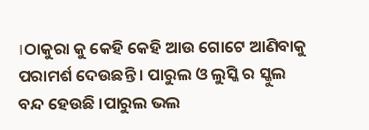।ଠାକୁରା କୁ କେହି କେହି ଆଉ ଗୋଟେ ଆଣିବାକୁ ପରାମର୍ଶ ଦେଉଛନ୍ତି । ପାରୁଲ ଓ ଲୁସ୍କି ର ସ୍କୁଲ ବନ୍ଦ ହେଉଛି ।ପାରୁଲ ଭଲ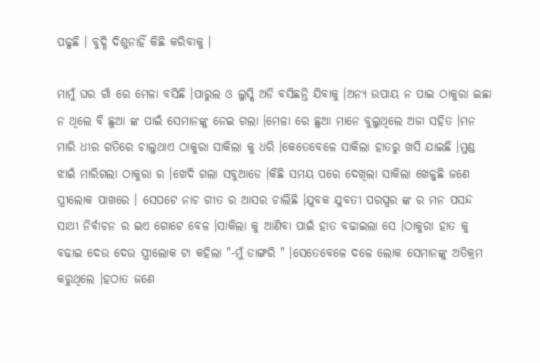ପଢୁଛି । ବୁଦ୍ଧି ଦିଶୁନାହିଁ କିଛି କରିବାକୁ ।

ମାମୁଁ ଘର ଗାଁ ରେ ମେଳା ବସିଛି ।ପାରୁଲ ଓ ଲୁସ୍କି ଅଡି ବସିଛନ୍ତି ଯିବାକୁ ।ଅନ୍ୟ ଉପାୟ ନ ପାଇ ଠାକୁରା ଇଛା ନ ଥିଲେ ବି ଛୁଆ ଙ୍କ ପାଇଁ ସେମାନଙ୍କୁ ନେଇ ଗଲା ।ମେଳା ରେ ଛୁଆ ମାନେ ବୁଲୁଥିଲେ ଅଜା ସହିତ ।ମନ ମାରି ଧୀର ଗତିରେ ଚାଲୁଥାଏ ଠାକୁରା ସାକିଲା କୁ ଧରି ।କେତେବେଳେ ସାକିଲା ହାତରୁ ଖସି ଯାଇଛି ।ମୁଣ୍ଡ ଝାଇଁ ମାରିଗଲା ଠାକୁରା ର ।ଖେଦି ଗଲା ସବୁଆଡେ ।କିଛି ସମୟ ପରେ ଦେଖିଲା ସାକିଲା ଖେଳୁଛି ଜଣେ ସ୍ତ୍ରୀଲୋକ ପାଖରେ । ସେପଟେ ନାଚ ଗୀତ ର ଆସର ଚାଲିଛି ।ଯୁବକ ଯୁବତୀ ପରସ୍ପର ଙ୍କ ର ମନ ପସନ୍ଦ ସାଥୀ ନିର୍ବାଚନ ର ଇଏ ଗୋଟେ ବେଳ ।ସାକିଲା କୁ ଆଣିବା ପାଇଁ ହାତ ବଢାଇଲା ସେ ।ଠାକୁରା ହାତ କୁ ବଢାଇ ଦେଉ ଦେଉ ସ୍ତ୍ରୀଲୋକ ଟା କହିଲା "-ମୁଁ ଡାଙ୍ଗରି " ।ସେତେବେଳେ ଦଳେ ଲୋକ ସେମାନଙ୍କୁ ଅତିକ୍ରମ କରୁଥିଲେ ।ହଠାତ ଜଣେ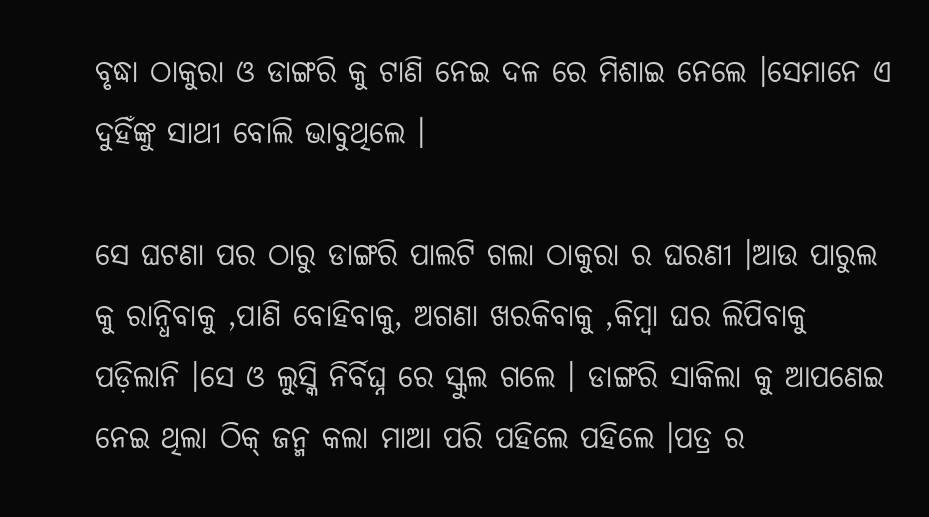ବୃଦ୍ଧା ଠାକୁରା ଓ ଡାଙ୍ଗରି କୁ ଟାଣି ନେଇ ଦଳ ରେ ମିଶାଇ ନେଲେ ।ସେମାନେ ଏ ଦୁହିଁଙ୍କୁ ସାଥୀ ବୋଲି ଭାବୁଥିଲେ ।

ସେ ଘଟଣା ପର ଠାରୁ ଡାଙ୍ଗରି ପାଲଟି ଗଲା ଠାକୁରା ର ଘରଣୀ ।ଆଉ ପାରୁଲ କୁ ରାନ୍ଧିବାକୁ ,ପାଣି ବୋହିବାକୁ, ଅଗଣା ଖରକିବାକୁ ,କିମ୍ବା ଘର ଲିପିବାକୁ ପଡ଼ିଲାନି ।ସେ ଓ ଲୁସ୍କି ନିର୍ବିଘ୍ନ ରେ ସ୍କୁଲ ଗଲେ । ଡାଙ୍ଗରି ସାକିଲା କୁ ଆପଣେଇ ନେଇ ଥିଲା ଠିକ୍ ଜନ୍ମ କଲା ମାଆ ପରି ପହିଲେ ପହିଲେ ।ପତ୍ର ର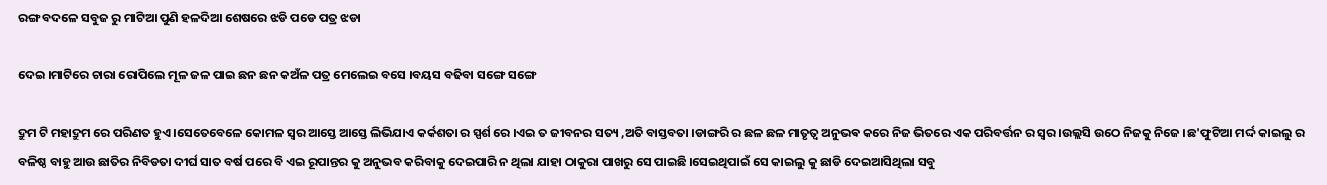ରଙ୍ଗ ବଦଳେ ସବୁଜ ରୁ ମାଟିଆ ପୁଣି ହଳଦିଆ ଶେଷରେ ଝଡି ପଡେ ପତ୍ର ଝଡା

ଦେଇ ।ମାଟିରେ ଚାରା ରୋପିଲେ ମୂଳ ଜଳ ପାଇ ଛନ ଛନ କଅଁଳ ପତ୍ର ମେଲେଇ ବସେ ।ବୟସ ବଢିବା ସଙ୍ଗେ ସଙ୍ଗେ

ଦ୍ରୁମ ଟି ମହାଦ୍ରୁମ ରେ ପରିଣତ ହୁଏ ।ସେତେବେଳେ କୋମଳ ସ୍ୱର ଆସ୍ତେ ଆସ୍ତେ ଲିଭିଯାଏ କର୍କଶତା ର ସ୍ପର୍ଶ ରେ ।ଏଇ ତ ଜୀବନର ସତ୍ୟ ,ଅତି ବାସ୍ତବତା ।ଡାଙ୍ଗରି ର ଛଳ ଛଳ ମାତୃତ୍ୱ ଅନୁଭଵ କରେ ନିଜ ଭିତରେ ଏକ ପରିବର୍ତ୍ତନ ର ସ୍ୱର ।ଉଲ୍ଲସି ଉଠେ ନିଜକୁ ନିଜେ ।ଛ'ଫୁଟିଆ ମର୍ଦ୍ଦ କାଇଲୁ ର ବଳିଷ୍ଠ ବାହୁ ଆଉ ଛାତିର ନିବିଡତା ଦୀର୍ଘ ସାତ ବର୍ଷ ପରେ ବି ଏଇ ରୂପାନ୍ତର କୁ ଅନୁଭବ କରିବାକୁ ଦେଇପାରି ନ ଥିଲା ଯାହା ଠାକୁରା ପାଖରୁ ସେ ପାଇଛି ।ସେଇଥିପାଇଁ ସେ କାଇଲୁ କୁ ଛାଡି ଦେଇଆସିଥିଲା ସବୁ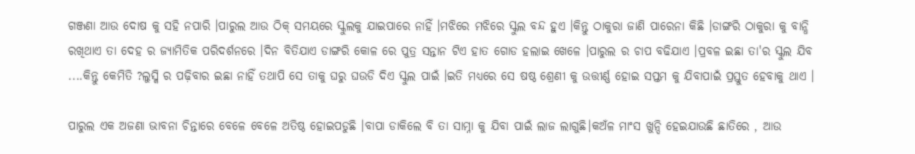ଗଞ୍ଜଣା ଆଉ ଦୋଷ କୁ ସହି ନପାରି ।ପାରୁଲ ଆଉ ଠିକ୍ ସମୟରେ ସ୍କୁଲକୁ ଯାଇପାରେ ନାହିଁ ।ମଝିରେ ମଝିରେ ସ୍କୁଲ ବନ୍ଦ ହୁଏ ।କିନ୍ତୁ ଠାକୁରା ଜାଣି ପାରେନା କିଛି ।ଡାଙ୍ଗରି ଠାକୁରା କୁ ବାନ୍ଧି ରଖିଥାଏ ତା ଦେହ ର ଜ୍ୟାମିତିକ ପରିଦର୍ଶନରେ ।ଦିନ ବିତିଯାଏ ଡାଙ୍ଗରି କୋଳ ରେ ପୁତ୍ର ସନ୍ତାନ ଟିଏ ହାତ ଗୋଡ ହଲାଇ ଖେଳେ ।ପାରୁଲ ର ଚାପ ବଢିଯାଏ ।ପ୍ରବଳ ଇଛା ତା'ର ସ୍କୁଲ ଯିବ ....କିନ୍ତୁ କେମିତି ?ଲୁସ୍କି ର ପଢ଼ିବାର ଇଛା ନାହିଁ ତଥାପି ସେ ତାକୁ ଘରୁ ଘଉଡି ଦିଏ ସ୍କୁଲ ପାଇଁ ।ଇତି ମଧ୍ୟରେ ସେ ଷଷ୍ଠ ଶ୍ରେଣୀ କୁ ଉତ୍ତୀର୍ଣ୍ଣ ହୋଇ ସପ୍ତମ କୁ ଯିବାପାଇଁ ପ୍ରସ୍ତୁତ ହେବାକୁ ଥାଏ ।

ପାରୁଲ ଏକ ଅଜଣା ଭାବନା ଚିନ୍ତାରେ ବେଳେ ବେଳେ ଅତିଷ୍ଠ ହୋଇପଡୁଛି ।ବାପା ଡାକିଲେ ବି ତା ସାମ୍ନା କୁ ଯିବା ପାଇଁ ଲାଜ ଲାଗୁଛି।କଅଁଳ ମାଂସ ଖୁନ୍ଦି ହେଇଯାଉଛି ଛାତିରେ , ଆଉ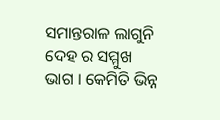ସମାନ୍ତରାଳ ଲାଗୁନି ଦେହ ର ସମ୍ମୁଖ ଭାଗ । କେମିତି ଭିନ୍ନ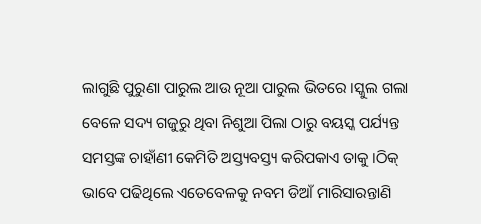ଲାଗୁଛି ପୁରୁଣା ପାରୁଲ ଆଉ ନୂଆ ପାରୁଲ ଭିତରେ ।ସ୍କୁଲ ଗଲା ବେଳେ ସଦ୍ୟ ଗଜୁରୁ ଥିବା ନିଶୁଆ ପିଲା ଠାରୁ ବୟସ୍କ ପର୍ଯ୍ୟନ୍ତ ସମସ୍ତଙ୍କ ଚାହାଁଣୀ କେମିତି ଅସ୍ତ୍ୟବସ୍ତ୍ୟ କରିପକାଏ ତାକୁ ।ଠିକ୍ ଭାବେ ପଢିଥିଲେ ଏତେବେଳକୁ ନବମ ଡିଆଁ ମାରିସାରନ୍ତାଣି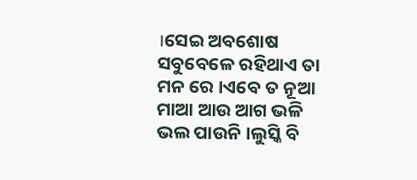।ସେଇ ଅବଶୋଷ ସବୁବେଳେ ରହିଥାଏ ତା ମନ ରେ ।ଏବେ ତ ନୂଆ ମାଆ ଆଉ ଆଗ ଭଳି ଭଲ ପାଉନି ।ଲୁସ୍କି ବି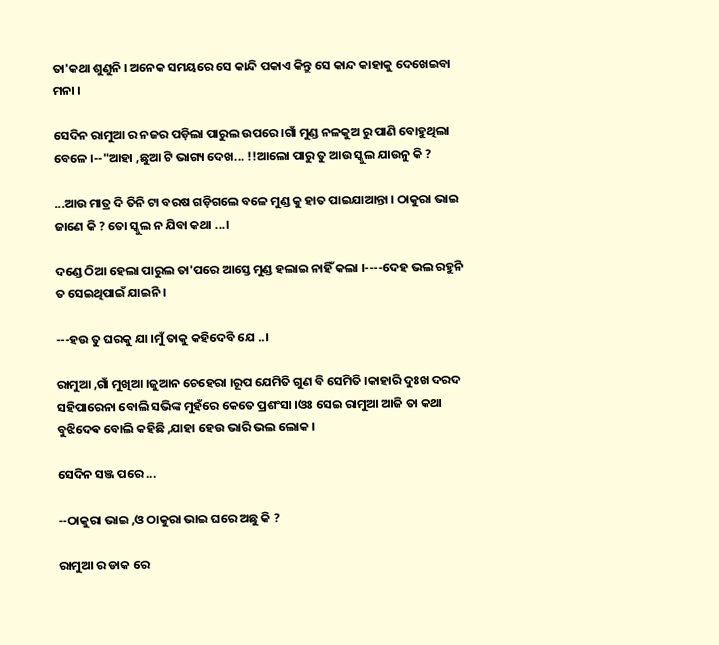ତା'କଥା ଶୁଣୁନି । ଅନେକ ସମୟରେ ସେ କାନ୍ଦି ପକାଏ କିନ୍ତୁ ସେ କାନ୍ଦ କାହାକୁ ଦେଖେଇବା ମନା ।

ସେଦିନ ରାମୁଆ ର ନଜର ପଡ଼ିଲା ପାରୁଲ ଉପରେ ।ଗାଁ ମୁଣ୍ଡ ନଳକୁଅ ରୁ ପାଣି ବୋହୁଥିଲା ବେଳେ ।--"ଆହା ,ଛୁଆ ଟି ଭାଗ୍ୟ ଦେଖ... !!ଆଲୋ ପାରୁ ତୁ ଆଉ ସ୍କୁଲ ଯାଉନୁ କି ?

...ଆଉ ମାତ୍ର ଦି ତିନି ଟା ବରଷ ଗଡ଼ିଗଲେ ବଳେ ମୁଣ୍ଡ କୁ ହାତ ପାଇଯାଆନ୍ତା । ଠାକୁରା ଭାଇ ଜାଣେ କି ? ତୋ ସ୍କୁଲ ନ ଯିବା କଥା ...।

ଦଣ୍ଡେ ଠିଆ ହେଲା ପାରୁଲ ତା'ପରେ ଆସ୍ତେ ମୁଣ୍ଡ ହଲାଇ ନାହିଁ କଲା ।----ଦେହ ଭଲ ରହୁନି ତ ସେଇଥିପାଇଁ ଯାଇନି ।

---ହଉ ତୁ ଘରକୁ ଯା ।ମୁଁ ତାକୁ କହିଦେବି ଯେ ..।

ରାମୁଆ ,ଗାଁ ମୁଖିଆ ।ଜୁଆନ ଚେହେରା ।ରୂପ ଯେମିତି ଗୁଣ ବି ସେମିତି ।କାହାରି ଦୁଃଖ ଦରଦ ସହିପାରେନା ବୋଲି ସଭିଙ୍କ ମୁହଁରେ କେତେ ପ୍ରଶଂସା ।ଓଃ ସେଇ ରାମୁଆ ଆଜି ତା କଥା ବୁଝିଦେଵ ବୋଲି କହିଛି ,ଯାହା ହେଉ ଭାରି ଭଲ ଲୋକ ।

ସେଦିନ ସଞ୍ଜ ପରେ ...

--ଠାକୁରା ଭାଇ ,ଓ ଠାକୁରା ଭାଇ ଘରେ ଅଛୁ କି ?

ରାମୁଆ ର ଡାକ ରେ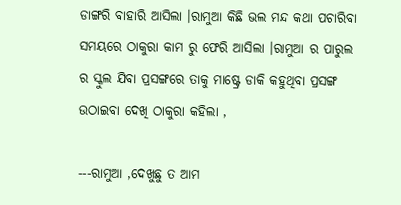ଡାଙ୍ଗରି ବାହାରି ଆସିଲା ।ରାମୁଆ କିଛି ଭଲ ମନ୍ଦ କଥା ପଚାରିବା ସମୟରେ ଠାକୁରା କାମ ରୁ ଫେରି ଆସିଲା ।ରାମୁଆ ର ପାରୁଲ ର ସ୍କୁଲ ଯିବା ପ୍ରସଙ୍ଗରେ ତାକୁ ମାଷ୍ଟ୍ରେ ଡାକି କହୁଥିବା ପ୍ରସଙ୍ଗ ଉଠାଇବା ଦେଖି ଠାକୁରା କହିଲା ,

---ରାମୁଆ ,ଦେଖୁଛୁ ତ ଆମ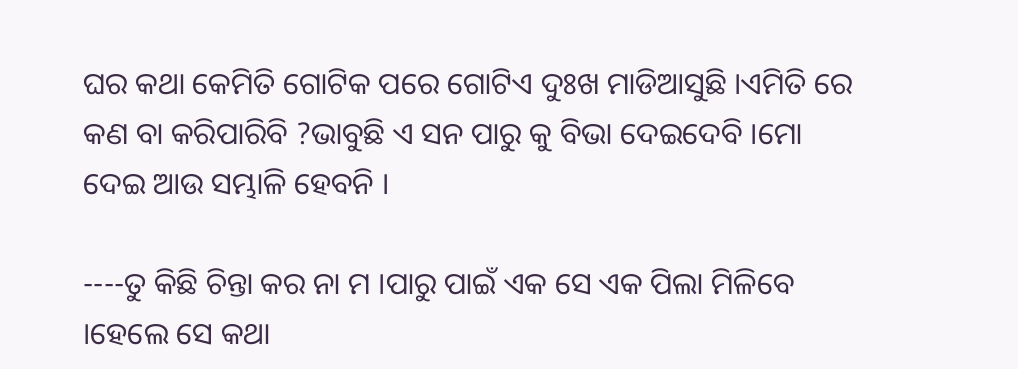ଘର କଥା କେମିତି ଗୋଟିକ ପରେ ଗୋଟିଏ ଦୁଃଖ ମାଡିଆସୁଛି ।ଏମିତି ରେ କଣ ବା କରିପାରିବି ?ଭାବୁଛି ଏ ସନ ପାରୁ କୁ ବିଭା ଦେଇଦେବି ।ମୋ ଦେଇ ଆଉ ସମ୍ଭାଳି ହେବନି ।

----ତୁ କିଛି ଚିନ୍ତା କର ନା ମ ।ପାରୁ ପାଇଁ ଏକ ସେ ଏକ ପିଲା ମିଳିବେ ।ହେଲେ ସେ କଥା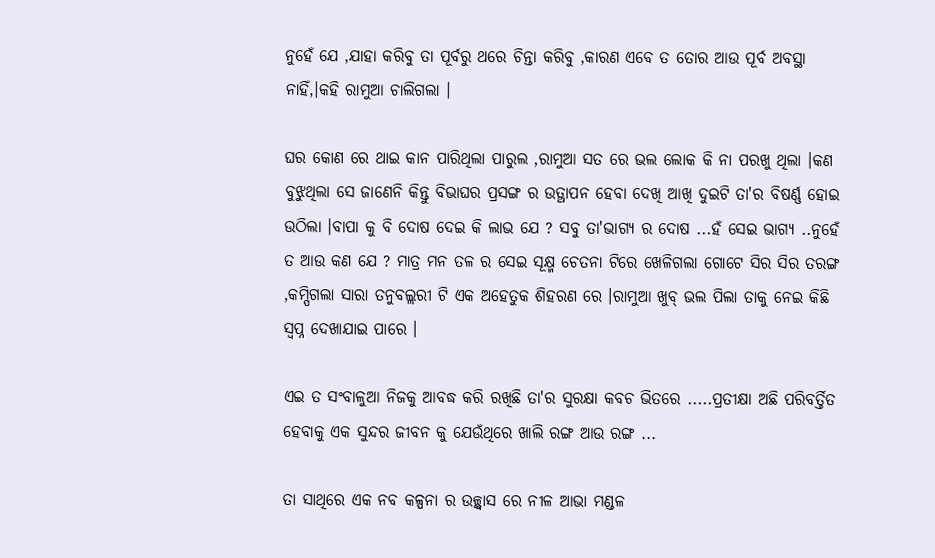ନୁହେଁ ଯେ ,ଯାହା କରିବୁ ତା ପୂର୍ବରୁ ଥରେ ଚିନ୍ତା କରିବୁ ,କାରଣ ଏବେ ତ ତୋର ଆଉ ପୂର୍ବ ଅବସ୍ଥା ନାହିଁ,।କହି ରାମୁଆ ଚାଲିଗଲା ।

ଘର କୋଣ ରେ ଥାଇ କାନ ପାରିଥିଲା ପାରୁଲ ,ରାମୁଆ ସତ ରେ ଭଲ ଲୋକ କି ନା ପରଖୁ ଥିଲା ।କଣ ବୁଝୁଥିଲା ସେ ଜାଣେନି କିନ୍ତୁ ବିଭାଘର ପ୍ରସଙ୍ଗ ର ଉତ୍ଥାପନ ହେବା ଦେଖି ଆଖି ଦୁଇଟି ତା'ର ବିଷର୍ଣ୍ଣ ହୋଇ ଉଠିଲା ।ବାପା କୁ ବି ଦୋଷ ଦେଇ କି ଲାଭ ଯେ ? ସବୁ ତା'ଭାଗ୍ୟ ର ଦୋଷ ...ହଁ ସେଇ ଭାଗ୍ୟ ..ନୁହେଁ ତ ଆଉ କଣ ଯେ ? ମାତ୍ର ମନ ତଳ ର ସେଇ ସୂକ୍ଷ୍ମ ଚେତନା ଟିରେ ଖେଳିଗଲା ଗୋଟେ ସିର ସିର ତରଙ୍ଗ ,କମ୍ପିଗଲା ସାରା ତନୁବଲ୍ଲରୀ ଟି ଏକ ଅହେତୁକ ଶିହରଣ ରେ ।ରାମୁଆ ଖୁବ୍ ଭଲ ପିଲା ତାକୁ ନେଇ କିଛି ସ୍ୱପ୍ନ ଦେଖାଯାଇ ପାରେ ।

ଏଇ ତ ସଂବାଳୁଆ ନିଜକୁ ଆବଦ୍ଧ କରି ରଖିଛି ତା'ର ସୁରକ୍ଷା କବଚ ଭିତରେ .....ପ୍ରତୀକ୍ଷା ଅଛି ପରିବର୍ତ୍ତିତ ହେବାକୁ ଏକ ସୁନ୍ଦର ଜୀବନ କୁ ଯେଉଁଥିରେ ଖାଲି ରଙ୍ଗ ଆଉ ରଙ୍ଗ ...

ତା ସାଥିରେ ଏକ ନବ କଳ୍ପନା ର ଉଚ୍ଛ୍ୱାସ ରେ ନୀଳ ଆଭା ମଣ୍ଡଳ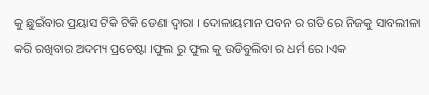କୁ ଛୁଇଁବାର ପ୍ରୟାସ ଟିକି ଟିକି ଡେଣା ଦ୍ୱାରା । ଦୋଳାୟମାନ ପବନ ର ଗତି ରେ ନିଜକୁ ସାବଲୀଳା କରି ରଖିବାର ଅଦମ୍ୟ ପ୍ରଚେଷ୍ଟା ।ଫୁଲ ରୁ ଫୁଲ କୁ ଉଡିବୁଲିବା ର ଧର୍ମ ରେ ।ଏକ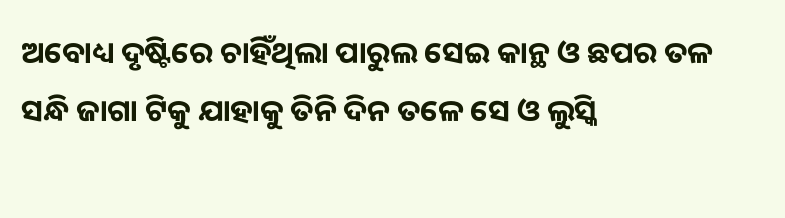ଅବୋଧ୍ୟ ଦୃଷ୍ଟିରେ ଚାହିଁଥିଲା ପାରୁଲ ସେଇ କାନ୍ଥ ଓ ଛପର ତଳ ସନ୍ଧି ଜାଗା ଟିକୁ ଯାହାକୁ ତିନି ଦିନ ତଳେ ସେ ଓ ଲୁସ୍କି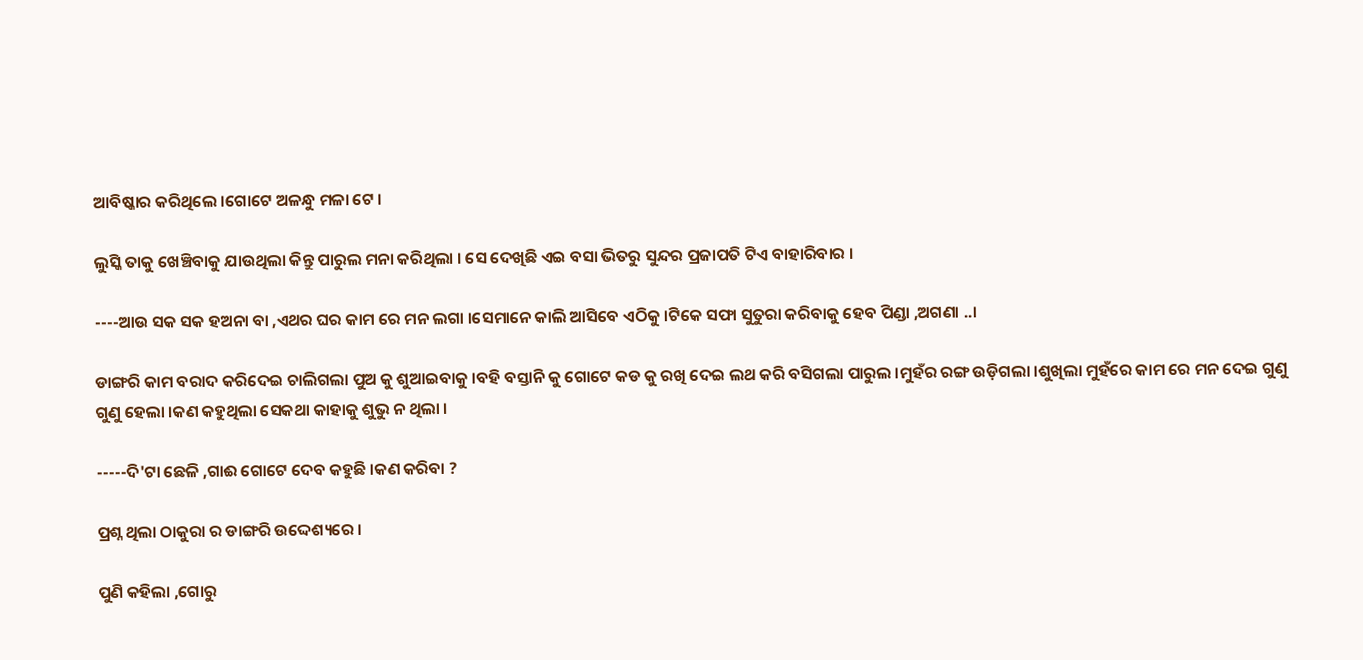ଆବିଷ୍କାର କରିଥିଲେ ।ଗୋଟେ ଅଳନ୍ଧୁ ମଳା ଟେ ।

ଲୁସ୍କି ତାକୁ ଖେଞ୍ଚିବାକୁ ଯାଉଥିଲା କିନ୍ତୁ ପାରୁଲ ମନା କରିଥିଲା । ସେ ଦେଖିଛି ଏଇ ବସା ଭିତରୁ ସୁନ୍ଦର ପ୍ରଜାପତି ଟିଏ ବାହାରିବାର ।

----ଆଉ ସକ ସକ ହଅନା ବା ,ଏଥର ଘର କାମ ରେ ମନ ଲଗା ।ସେମାନେ କାଲି ଆସିବେ ଏଠିକୁ ।ଟିକେ ସଫା ସୁତୁରା କରିବାକୁ ହେବ ପିଣ୍ଡା ,ଅଗଣା ..।

ଡାଙ୍ଗରି କାମ ବରାଦ କରିଦେଇ ଚାଲିଗଲା ପୁଅ କୁ ଶୁଆଇବାକୁ ।ବହି ବସ୍ତାନି କୁ ଗୋଟେ କଡ କୁ ରଖି ଦେଇ ଲଥ କରି ବସିଗଲା ପାରୁଲ ।ମୁହଁର ରଙ୍ଗ ଉଡ଼ିଗଲା ।ଶୁଖିଲା ମୁହଁରେ କାମ ରେ ମନ ଦେଇ ଗୁଣୁ ଗୁଣୁ ହେଲା ।କଣ କହୁଥିଲା ସେକଥା କାହାକୁ ଶୁଭୁ ନ ଥିଲା ।

-----ଦି'ଟା ଛେଳି ,ଗାଈ ଗୋଟେ ଦେବ କହୁଛି ।କଣ କରିବା ?

ପ୍ରଶ୍ନ ଥିଲା ଠାକୁରା ର ଡାଙ୍ଗରି ଉଦ୍ଦେଶ୍ୟରେ ।

ପୁଣି କହିଲା ,ଗୋରୁ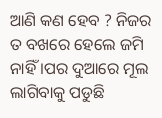ଆଣି କଣ ହେବ ? ନିଜର ତ ବଖରେ ହେଲେ ଜମି ନାହିଁ ।ପର ଦୁଆରେ ମୂଲ ଲାଗିବାକୁ ପଡୁଛି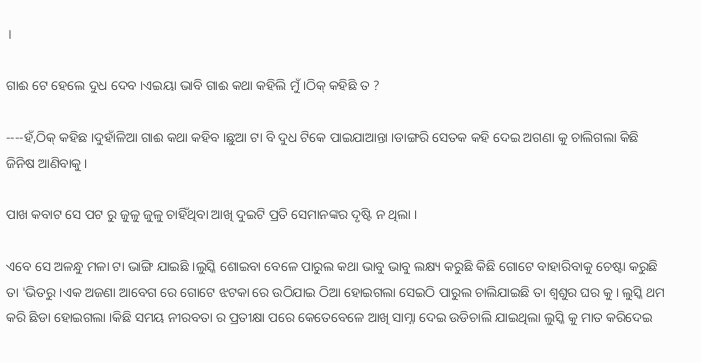।

ଗାଈ ଟେ ହେଲେ ଦୁଧ ଦେବ ।ଏଇୟା ଭାବି ଗାଈ କଥା କହିଲି ମୁଁ ।ଠିକ୍ କହିଛି ତ ?

----ହଁ,ଠିକ୍ କହିଛ ।ଦୁହାଁଳିଆ ଗାଈ କଥା କହିବ ।ଛୁଆ ଟା ବି ଦୁଧ ଟିକେ ପାଇଯାଆନ୍ତା ।ଡାଙ୍ଗରି ସେତକ କହି ଦେଇ ଅଗଣା କୁ ଚାଲିଗଲା କିଛି ଜିନିଷ ଆଣିବାକୁ ।

ପାଖ କବାଟ ସେ ପଟ ରୁ ଜୁଳୁ ଜୁଳୁ ଚାହିଁଥିବା ଆଖି ଦୁଇଟି ପ୍ରତି ସେମାନଙ୍କର ଦୃଷ୍ଟି ନ ଥିଲା ।

ଏବେ ସେ ଅଳନ୍ଧୁ ମଳା ଟା ଭାଙ୍ଗି ଯାଇଛି ।ଲୁସ୍କି ଶୋଇବା ବେଳେ ପାରୁଲ କଥା ଭାବୁ ଭାବୁ ଲକ୍ଷ୍ୟ କରୁଛି କିଛି ଗୋଟେ ବାହାରିବାକୁ ଚେଷ୍ଟା କରୁଛି ତା 'ଭିତରୁ ।ଏକ ଅଜଣା ଆବେଗ ରେ ଗୋଟେ ଝଟକା ରେ ଉଠିଯାଇ ଠିଆ ହୋଇଗଲା ସେଇଠି ପାରୁଲ ଚାଲିଯାଇଛି ତା ଶ୍ୱଶୁର ଘର କୁ। ଲୁସ୍କି ଥମ କରି ଛିଡା ହୋଇଗଲା ।କିଛି ସମୟ ନୀରବତା ର ପ୍ରତୀକ୍ଷା ପରେ କେତେବେଳେ ଆଖି ସାମ୍ନା ଦେଇ ଉଡିଚାଲି ଯାଇଥିଲା ଲୁସ୍କି କୁ ମାତ କରିଦେଇ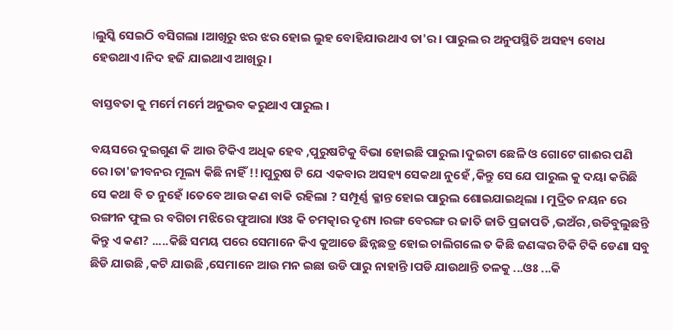।ଲୁସ୍କି ସେଇଠି ବସିଗଲା ।ଆଖିରୁ ଝର ଝର ହୋଇ ଲୁହ ବୋହିଯାଉଥାଏ ତା'ର । ପାରୁଲ ର ଅନୁପସ୍ଥିତି ଅସହ୍ୟ ବୋଧ ହେଉଥାଏ ।ନିଦ ହଜି ଯାଇଥାଏ ଆଖିରୁ ।

ବାସ୍ତବତା କୁ ମର୍ମେ ମର୍ମେ ଅନୁଭବ କରୁଥାଏ ପାରୁଲ ।

ବୟସରେ ଦୁଇଗୁଣ କି ଆଉ ଟିକିଏ ଅଧିକ ହେବ ,ପୁରୁଷଟିକୁ ବିଭା ହୋଇଛି ପାରୁଲ ।ଦୁଇଟା ଛେଳି ଓ ଗୋଟେ ଗାଈର ପଣି ରେ ।ତା'ଜୀବନର ମୂଲ୍ୟ କିଛି ନାହିଁ !!।ପୁରୁଷ ଟି ଯେ ଏକବାର ଅସହ୍ୟ ସେକଥା ନୁହେଁ ,କିନ୍ତୁ ସେ ଯେ ପାରୁଲ କୁ ଦୟା କରିଛି ସେ କଥା ବି ତ ନୁହେଁ ।ତେବେ ଆଉ କଣ ବାକି ରହିଲା ? ସମ୍ପୂର୍ଣ୍ଣ କ୍ଳାନ୍ତ ହୋଇ ପାରୁଲ ଶୋଇଯାଇଥିଲା । ମୁଦ୍ରିତ ନୟନ ରେ ରଙ୍ଗୀନ ଫୁଲ ର ବଗିଚା ମଝିରେ ଫୁଆରା ।ଓଃ କି ଚମତ୍କାର ଦୃଶ୍ୟ ।ରଙ୍ଗ ବେରଙ୍ଗ ର ଜାତି ଜାତି ପ୍ରଜାପତି ,ଭଅଁର ,ଉଡିବୁଲୁଛନ୍ତି କିନ୍ତୁ ଏ କଣ? .....କିଛି ସମୟ ପରେ ସେମାନେ କିଏ କୁଆଡେ ଛିନ୍ନଛତ୍ର ହୋଇ ଚାଲିଗଲେ ତ କିଛି ଜଣଙ୍କର ଟିକି ଟିକି ଡେଣା ସବୁ ଛିଡି ଯାଉଛି ,କଟି ଯାଉଛି ,ସେମାନେ ଆଉ ମନ ଇଛା ଉଡି ପାରୁ ନାହାନ୍ତି ।ପଡି ଯାଉଥାନ୍ତି ତଳକୁ ...ଓଃ ...କି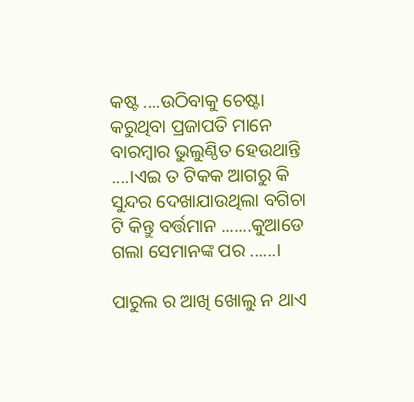କଷ୍ଟ ....ଉଠିବାକୁ ଚେଷ୍ଟା କରୁଥିବା ପ୍ରଜାପତି ମାନେ ବାରମ୍ବାର ଭୁଲୁଣ୍ଠିତ ହେଉଥାନ୍ତି ....।ଏଇ ତ ଟିକକ ଆଗରୁ କି ସୁନ୍ଦର ଦେଖାଯାଉଥିଲା ବଗିଚା ଟି କିନ୍ତୁ ବର୍ତ୍ତମାନ .......କୁଆଡେ ଗଲା ସେମାନଙ୍କ ପର ......।

ପାରୁଲ ର ଆଖି ଖୋଲୁ ନ ଥାଏ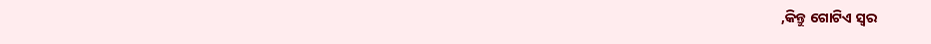,କିନ୍ତୁ ଗୋଟିଏ ସ୍ୱର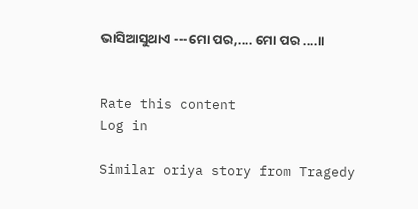ଭାସିଆସୁଥାଏ ---ମୋ ପର,.... ମୋ ପର ....।।


Rate this content
Log in

Similar oriya story from Tragedy